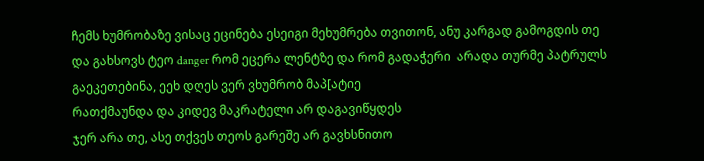ჩემს ხუმრობაზე ვისაც ეცინება ესეიგი მეხუმრება თვითონ, ანუ კარგად გამოგდის თე
და გახსოვს ტეო danger რომ ეცერა ლენტზე და რომ გადაჭერი  არადა თურმე პატრულს გაეკეთებინა, ეეხ დღეს ვერ ვხუმრობ მაპ[ატიე
რათქმაუნდა და კიდევ მაკრატელი არ დაგავიწყდეს
ჯერ არა თე, ასე თქვეს თეოს გარეშე არ გავხსნითო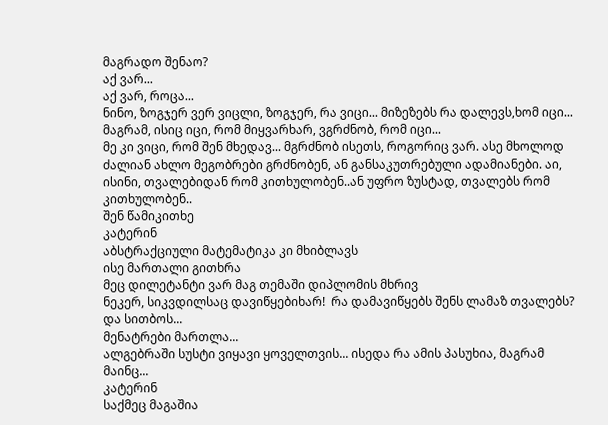მაგრადო შენაო?
აქ ვარ...
აქ ვარ, როცა...
ნინო, ზოგჯერ ვერ ვიცლი, ზოგჯერ, რა ვიცი... მიზეზებს რა დალევს,ხომ იცი...
მაგრამ, ისიც იცი, რომ მიყვარხარ, ვგრძნობ, რომ იცი...
მე კი ვიცი, რომ შენ მხედავ... მგრძნობ ისეთს, როგორიც ვარ. ასე მხოლოდ ძალიან ახლო მეგობრები გრძნობენ, ან განსაკუთრებული ადამიანები. აი, ისინი, თვალებიდან რომ კითხულობენ..ან უფრო ზუსტად, თვალებს რომ კითხულობენ..
შენ წამიკითხე
კატერინ
აბსტრაქციული მატემატიკა კი მხიბლავს
ისე მართალი გითხრა
მეც დილეტანტი ვარ მაგ თემაში დიპლომის მხრივ
ნეკერ, სიკვდილსაც დავიწყებიხარ!  რა დამავიწყებს შენს ლამაზ თვალებს? და სითბოს...
მენატრები მართლა...
ალგებრაში სუსტი ვიყავი ყოველთვის... ისედა რა ამის პასუხია, მაგრამ მაინც...
კატერინ
საქმეც მაგაშია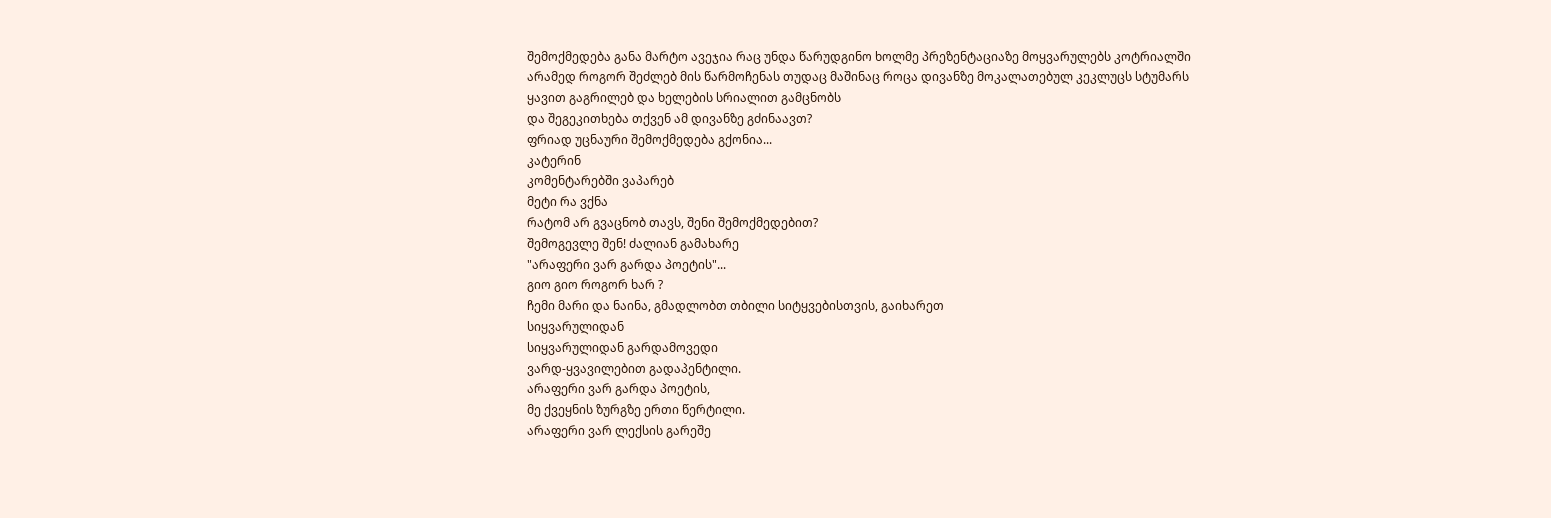შემოქმედება განა მარტო ავეჯია რაც უნდა წარუდგინო ხოლმე პრეზენტაციაზე მოყვარულებს კოტრიალში
არამედ როგორ შეძლებ მის წარმოჩენას თუდაც მაშინაც როცა დივანზე მოკალათებულ კეკლუცს სტუმარს
ყავით გაგრილებ და ხელების სრიალით გამცნობს
და შეგეკითხება თქვენ ამ დივანზე გძინაავთ?
ფრიად უცნაური შემოქმედება გქონია...
კატერინ
კომენტარებში ვაპარებ
მეტი რა ვქნა
რატომ არ გვაცნობ თავს, შენი შემოქმედებით?
შემოგევლე შენ! ძალიან გამახარე
"არაფერი ვარ გარდა პოეტის"...
გიო გიო როგორ ხარ ?
ჩემი მარი და ნაინა, გმადლობთ თბილი სიტყვებისთვის, გაიხარეთ
სიყვარულიდან
სიყვარულიდან გარდამოვედი
ვარდ-ყვავილებით გადაპენტილი.
არაფერი ვარ გარდა პოეტის,
მე ქვეყნის ზურგზე ერთი წერტილი.
არაფერი ვარ ლექსის გარეშე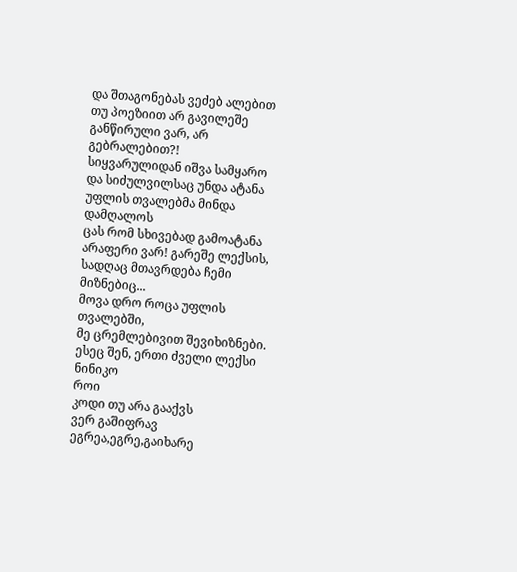და შთაგონებას ვეძებ ალებით
თუ პოეზიით არ გავილეშე
განწირული ვარ, არ გებრალებით?!
სიყვარულიდან იშვა სამყარო
და სიძულვილსაც უნდა ატანა
უფლის თვალებმა მინდა დამღალოს
ცას რომ სხივებად გამოატანა
არაფერი ვარ! გარეშე ლექსის,
სადღაც მთავრდება ჩემი მიზნებიც...
მოვა დრო როცა უფლის თვალებში,
მე ცრემლებივით შევიხიზნები.
ესეც შენ, ერთი ძველი ლექსი ნინიკო
როი
კოდი თუ არა გააქვს
ვერ გაშიფრავ
ეგრეა,ეგრე,გაიხარე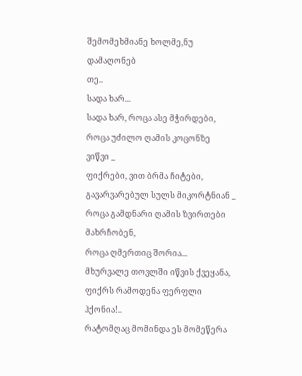შემომეხმიანე ხოლმე,ნუ დამაღონებ
თე..
სადა ხარ...
სადა ხარ, როცა ასე მჭირდები,
როცა უძილო ღამის კოცონზე
ვიწვი _
ფიქრები, ვით ბრმა ჩიტები,
გავარვარებულ სულს მიკორტნიან _
როცა გამდნარი ღამის ზვირთები
მახრჩობენ,
როცა ღმერთიც შორია...
მხურვალე თოვლში იწვის ქვეყანა,
ფიქრს რამოდენა ფერფლი ჰქონია!..
რატომღაც მომინდა ეს მომეწერა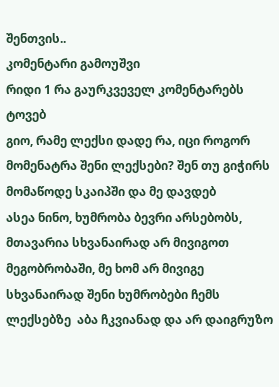შენთვის..
კომენტარი გამოუშვი
რიდი 1 რა გაურკვეველ კომენტარებს ტოვებ
გიო, რამე ლექსი დადე რა, იცი როგორ მომენატრა შენი ლექსები? შენ თუ გიჭირს მომაწოდე სკაიპში და მე დავდებ
ასეა ნინო, ხუმრობა ბევრი არსებობს, მთავარია სხვანაირად არ მივიგოთ მეგობრობაში, მე ხომ არ მივიგე სხვანაირად შენი ხუმრობები ჩემს ლექსებზე  აბა ჩკვიანად და არ დაიგრუზო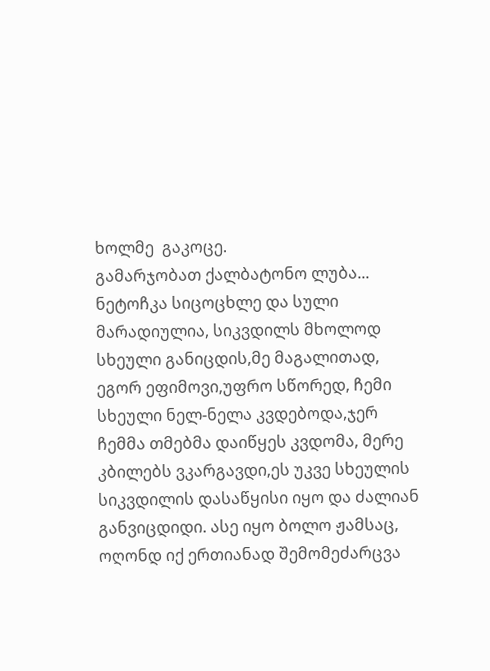ხოლმე  გაკოცე.
გამარჯობათ ქალბატონო ლუბა...
ნეტოჩკა სიცოცხლე და სული მარადიულია, სიკვდილს მხოლოდ სხეული განიცდის,მე მაგალითად, ეგორ ეფიმოვი,უფრო სწორედ, ჩემი სხეული ნელ-ნელა კვდებოდა,ჯერ ჩემმა თმებმა დაიწყეს კვდომა, მერე კბილებს ვკარგავდი,ეს უკვე სხეულის სიკვდილის დასაწყისი იყო და ძალიან განვიცდიდი. ასე იყო ბოლო ჟამსაც, ოღონდ იქ ერთიანად შემომეძარცვა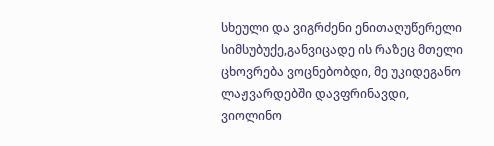სხეული და ვიგრძენი ენითაღუწერელი სიმსუბუქე,განვიცადე ის რაზეც მთელი ცხოვრება ვოცნებობდი, მე უკიდეგანო ლაჟვარდებში დავფრინავდი, ვიოლინო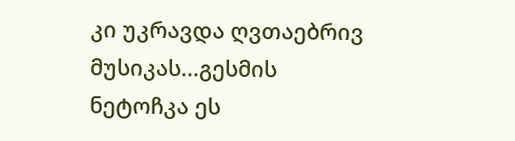კი უკრავდა ღვთაებრივ მუსიკას...გესმის ნეტოჩკა ეს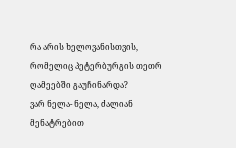რა არის ხელოვანისთვის, რომელიც პეტერბურგის თეთრ ღამეებში გაუჩინარდა?
ვარ ნელა- ნელა, ძალიან მენატრებით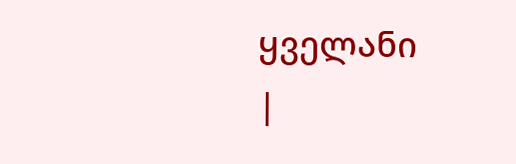ყველანი
|